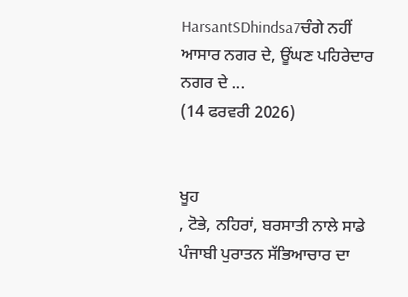HarsantSDhindsa7ਚੰਗੇ ਨਹੀਂ ਆਸਾਰ ਨਗਰ ਦੇ, ਊਂਘਣ ਪਹਿਰੇਦਾਰ ਨਗਰ ਦੇ ...
(14 ਫਰਵਰੀ 2026)


ਖੂਹ
, ਟੋਭੇ, ਨਹਿਰਾਂ, ਬਰਸਾਤੀ ਨਾਲੇ ਸਾਡੇ ਪੰਜਾਬੀ ਪੁਰਾਤਨ ਸੱਭਿਆਚਾਰ ਦਾ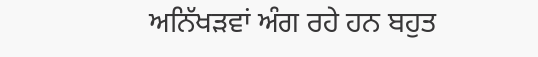ਅਨਿੱਖੜਵਾਂ ਅੰਗ ਰਹੇ ਹਨ ਬਹੁਤ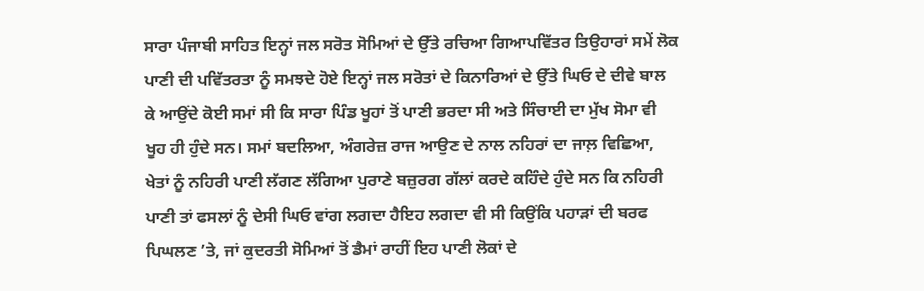ਸਾਰਾ ਪੰਜਾਬੀ ਸਾਹਿਤ ਇਨ੍ਹਾਂ ਜਲ ਸਰੋਤ ਸੋਮਿਆਂ ਦੇ ਉੱਤੇ ਰਚਿਆ ਗਿਆਪਵਿੱਤਰ ਤਿਉਹਾਰਾਂ ਸਮੇਂ ਲੋਕ ਪਾਣੀ ਦੀ ਪਵਿੱਤਰਤਾ ਨੂੰ ਸਮਝਦੇ ਹੋਏ ਇਨ੍ਹਾਂ ਜਲ ਸਰੋਤਾਂ ਦੇ ਕਿਨਾਰਿਆਂ ਦੇ ਉੱਤੇ ਘਿਓ ਦੇ ਦੀਵੇ ਬਾਲ ਕੇ ਆਉਂਦੇ ਕੋਈ ਸਮਾਂ ਸੀ ਕਿ ਸਾਰਾ ਪਿੰਡ ਖੂਹਾਂ ਤੋਂ ਪਾਣੀ ਭਰਦਾ ਸੀ ਅਤੇ ਸਿੰਚਾਈ ਦਾ ਮੁੱਖ ਸੋਮਾ ਵੀ ਖੂਹ ਹੀ ਹੁੰਦੇ ਸਨ। ਸਮਾਂ ਬਦਲਿਆ, ਅੰਗਰੇਜ਼ ਰਾਜ ਆਉਣ ਦੇ ਨਾਲ ਨਹਿਰਾਂ ਦਾ ਜਾਲ਼ ਵਿਛਿਆ, ਖੇਤਾਂ ਨੂੰ ਨਹਿਰੀ ਪਾਣੀ ਲੱਗਣ ਲੱਗਿਆ ਪੁਰਾਣੇ ਬਜ਼ੁਰਗ ਗੱਲਾਂ ਕਰਦੇ ਕਹਿੰਦੇ ਹੁੰਦੇ ਸਨ ਕਿ ਨਹਿਰੀ ਪਾਣੀ ਤਾਂ ਫਸਲਾਂ ਨੂੰ ਦੇਸੀ ਘਿਓ ਵਾਂਗ ਲਗਦਾ ਹੈਇਹ ਲਗਦਾ ਵੀ ਸੀ ਕਿਉਂਕਿ ਪਹਾੜਾਂ ਦੀ ਬਰਫ ਪਿਘਲਣ ’ਤੇ, ਜਾਂ ਕੁਦਰਤੀ ਸੋਮਿਆਂ ਤੋਂ ਡੈਮਾਂ ਰਾਹੀਂ ਇਹ ਪਾਣੀ ਲੋਕਾਂ ਦੇ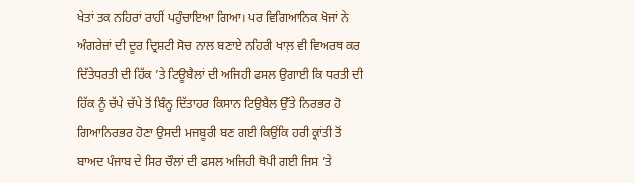ਖੇਤਾਂ ਤਕ ਨਹਿਰਾਂ ਰਾਹੀਂ ਪਹੁੰਚਾਇਆ ਗਿਆ। ਪਰ ਵਿਗਿਆਨਿਕ ਖੋਜਾਂ ਨੇ ਅੰਗਰੇਜ਼ਾਂ ਦੀ ਦੂਰ ਦ੍ਰਿਸ਼ਟੀ ਸੋਚ ਨਾਲ ਬਣਾਏ ਨਹਿਰੀ ਖਾਲ਼ ਵੀ ਵਿਅਰਥ ਕਰ ਦਿੱਤੇਧਰਤੀ ਦੀ ਹਿੱਕ ’ਤੇ ਟਿਊਬੈਲਾਂ ਦੀ ਅਜਿਹੀ ਫਸਲ ਉਗਾਈ ਕਿ ਧਰਤੀ ਦੀ ਹਿੱਕ ਨੂੰ ਚੱਪੇ ਚੱਪੇ ਤੋਂ ਬਿੰਨ੍ਹ ਦਿੱਤਾਹਰ ਕਿਸਾਨ ਟਿਉਬੈਲ ਉੱਤੇ ਨਿਰਭਰ ਹੋ ਗਿਆਨਿਰਭਰ ਹੋਣਾ ਉਸਦੀ ਮਜਬੂਰੀ ਬਣ ਗਈ ਕਿਉਂਕਿ ਹਰੀ ਕ੍ਰਾਂਤੀ ਤੋਂ ਬਾਅਦ ਪੰਜਾਬ ਦੇ ਸਿਰ ਚੌਲਾਂ ਦੀ ਫਸਲ ਅਜਿਹੀ ਥੋਪੀ ਗਈ ਜਿਸ ’ਤੇ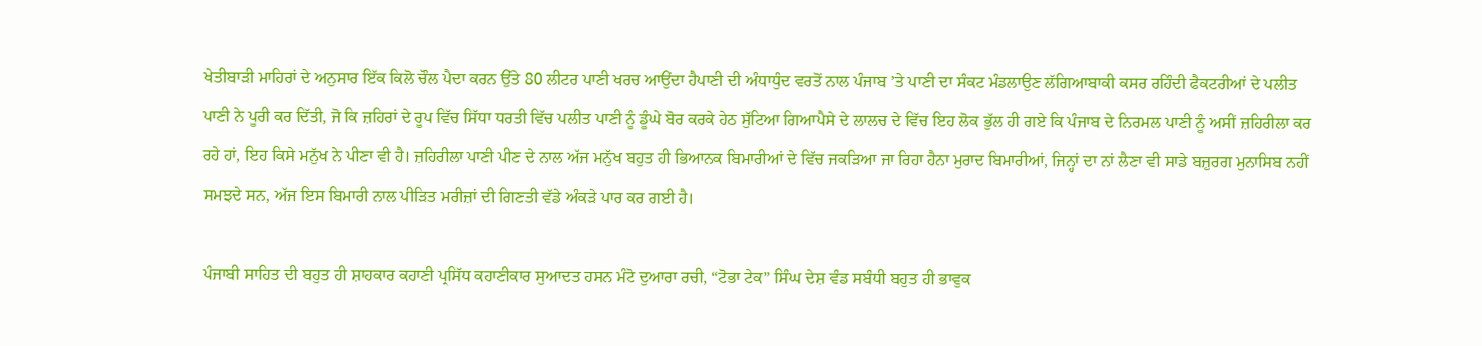ਖੇਤੀਬਾੜੀ ਮਾਹਿਰਾਂ ਦੇ ਅਨੁਸਾਰ ਇੱਕ ਕਿਲੋ ਚੌਲ ਪੈਦਾ ਕਰਨ ਉੱਤੇ 80 ਲੀਟਰ ਪਾਣੀ ਖਰਚ ਆਉਂਦਾ ਹੈਪਾਣੀ ਦੀ ਅੰਧਾਧੁੰਦ ਵਰਤੋਂ ਨਾਲ ਪੰਜਾਬ ’ਤੇ ਪਾਣੀ ਦਾ ਸੰਕਟ ਮੰਡਲਾਉਣ ਲੱਗਿਆਬਾਕੀ ਕਸਰ ਰਹਿੰਦੀ ਫੈਕਟਰੀਆਂ ਦੇ ਪਲੀਤ ਪਾਣੀ ਨੇ ਪੂਰੀ ਕਰ ਦਿੱਤੀ, ਜੋ ਕਿ ਜ਼ਹਿਰਾਂ ਦੇ ਰੂਪ ਵਿੱਚ ਸਿੱਧਾ ਧਰਤੀ ਵਿੱਚ ਪਲੀਤ ਪਾਣੀ ਨੂੰ ਡੂੰਘੇ ਬੋਰ ਕਰਕੇ ਹੇਠ ਸੁੱਟਿਆ ਗਿਆਪੈਸੇ ਦੇ ਲਾਲਚ ਦੇ ਵਿੱਚ ਇਹ ਲੋਕ ਭੁੱਲ ਹੀ ਗਏ ਕਿ ਪੰਜਾਬ ਦੇ ਨਿਰਮਲ ਪਾਣੀ ਨੂੰ ਅਸੀਂ ਜ਼ਹਿਰੀਲਾ ਕਰ ਰਹੇ ਹਾਂ, ਇਹ ਕਿਸੇ ਮਨੁੱਖ ਨੇ ਪੀਣਾ ਵੀ ਹੈ। ਜ਼ਹਿਰੀਲਾ ਪਾਣੀ ਪੀਣ ਦੇ ਨਾਲ ਅੱਜ ਮਨੁੱਖ ਬਹੁਤ ਹੀ ਭਿਆਨਕ ਬਿਮਾਰੀਆਂ ਦੇ ਵਿੱਚ ਜਕੜਿਆ ਜਾ ਰਿਹਾ ਹੈਨਾ ਮੁਰਾਦ ਬਿਮਾਰੀਆਂ, ਜਿਨ੍ਹਾਂ ਦਾ ਨਾਂ ਲੈਣਾ ਵੀ ਸਾਡੇ ਬਜ਼ੁਰਗ ਮੁਨਾਸਿਬ ਨਹੀਂ ਸਮਝਦੇ ਸਨ, ਅੱਜ ਇਸ ਬਿਮਾਰੀ ਨਾਲ ਪੀੜਿਤ ਮਰੀਜ਼ਾਂ ਦੀ ਗਿਣਤੀ ਵੱਡੇ ਅੰਕੜੇ ਪਾਰ ਕਰ ਗਈ ਹੈ।

ਪੰਜਾਬੀ ਸਾਹਿਤ ਦੀ ਬਹੁਤ ਹੀ ਸ਼ਾਹਕਾਰ ਕਹਾਣੀ ਪ੍ਰਸਿੱਧ ਕਹਾਣੀਕਾਰ ਸੁਆਦਤ ਹਸਨ ਮੰਟੋ ਦੁਆਰਾ ਰਚੀ, “ਟੋਭਾ ਟੇਕ” ਸਿੰਘ ਦੇਸ਼ ਵੰਡ ਸਬੰਧੀ ਬਹੁਤ ਹੀ ਭਾਵੁਕ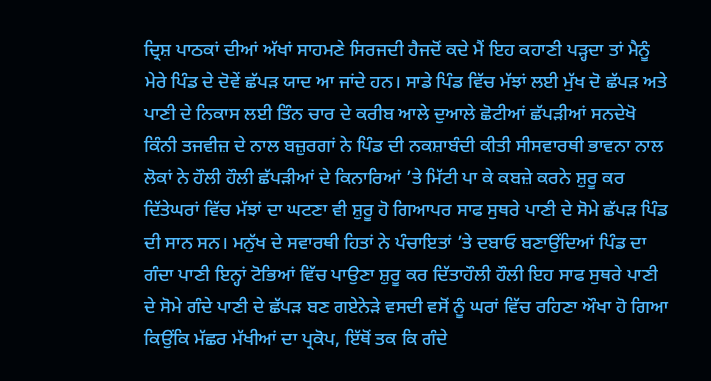ਦ੍ਰਿਸ਼ ਪਾਠਕਾਂ ਦੀਆਂ ਅੱਖਾਂ ਸਾਹਮਣੇ ਸਿਰਜਦੀ ਹੈਜਦੋਂ ਕਦੇ ਮੈਂ ਇਹ ਕਹਾਣੀ ਪੜ੍ਹਦਾ ਤਾਂ ਮੈਨੂੰ ਮੇਰੇ ਪਿੰਡ ਦੇ ਦੋਵੇਂ ਛੱਪੜ ਯਾਦ ਆ ਜਾਂਦੇ ਹਨ। ਸਾਡੇ ਪਿੰਡ ਵਿੱਚ ਮੱਝਾਂ ਲਈ ਮੁੱਖ ਦੋ ਛੱਪੜ ਅਤੇ ਪਾਣੀ ਦੇ ਨਿਕਾਸ ਲਈ ਤਿੰਨ ਚਾਰ ਦੇ ਕਰੀਬ ਆਲੇ ਦੁਆਲੇ ਛੋਟੀਆਂ ਛੱਪੜੀਆਂ ਸਨਦੇਖੋ ਕਿੰਨੀ ਤਜਵੀਜ਼ ਦੇ ਨਾਲ ਬਜ਼ੁਰਗਾਂ ਨੇ ਪਿੰਡ ਦੀ ਨਕਸ਼ਾਬੰਦੀ ਕੀਤੀ ਸੀਸਵਾਰਥੀ ਭਾਵਨਾ ਨਾਲ ਲੋਕਾਂ ਨੇ ਹੌਲੀ ਹੌਲੀ ਛੱਪੜੀਆਂ ਦੇ ਕਿਨਾਰਿਆਂ ’ਤੇ ਮਿੱਟੀ ਪਾ ਕੇ ਕਬਜ਼ੇ ਕਰਨੇ ਸ਼ੁਰੂ ਕਰ ਦਿੱਤੇਘਰਾਂ ਵਿੱਚ ਮੱਝਾਂ ਦਾ ਘਟਣਾ ਵੀ ਸ਼ੁਰੂ ਹੋ ਗਿਆਪਰ ਸਾਫ ਸੁਥਰੇ ਪਾਣੀ ਦੇ ਸੋਮੇ ਛੱਪੜ ਪਿੰਡ ਦੀ ਸਾਨ ਸਨ। ਮਨੁੱਖ ਦੇ ਸਵਾਰਥੀ ਹਿਤਾਂ ਨੇ ਪੰਚਾਇਤਾਂ ’ਤੇ ਦਬਾਓ ਬਣਾਉਂਦਿਆਂ ਪਿੰਡ ਦਾ ਗੰਦਾ ਪਾਣੀ ਇਨ੍ਹਾਂ ਟੋਭਿਆਂ ਵਿੱਚ ਪਾਉਣਾ ਸ਼ੁਰੂ ਕਰ ਦਿੱਤਾਹੌਲੀ ਹੌਲੀ ਇਹ ਸਾਫ ਸੁਥਰੇ ਪਾਣੀ ਦੇ ਸੋਮੇ ਗੰਦੇ ਪਾਣੀ ਦੇ ਛੱਪੜ ਬਣ ਗਏਨੇੜੇ ਵਸਦੀ ਵਸੋਂ ਨੂੰ ਘਰਾਂ ਵਿੱਚ ਰਹਿਣਾ ਔਖਾ ਹੋ ਗਿਆ ਕਿਉਂਕਿ ਮੱਛਰ ਮੱਖੀਆਂ ਦਾ ਪ੍ਰਕੋਪ, ਇੱਥੋਂ ਤਕ ਕਿ ਗੰਦੇ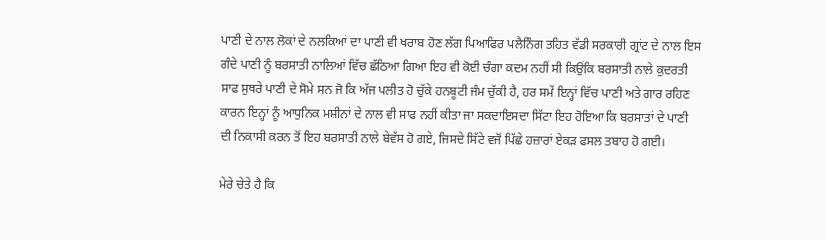ਪਾਣੀ ਦੇ ਨਾਲ ਲੋਕਾਂ ਦੇ ਨਲਕਿਆਂ ਦਾ ਪਾਣੀ ਵੀ ਖਰਾਬ ਹੋਣ ਲੱਗ ਪਿਆਫਿਰ ਪਲੈਨਿੰਗ ਤਹਿਤ ਵੱਡੀ ਸਰਕਾਰੀ ਗ੍ਰਾਂਟ ਦੇ ਨਾਲ ਇਸ ਗੰਦੇ ਪਾਣੀ ਨੂੰ ਬਰਸਾਤੀ ਨਾਲਿਆਂ ਵਿੱਚ ਛੱਠਿਆ ਗਿਆ ਇਹ ਵੀ ਕੋਈ ਚੰਗਾ ਕਦਮ ਨਹੀਂ ਸੀ ਕਿਉਂਕਿ ਬਰਸਾਤੀ ਨਾਲੇ ਕੁਦਰਤੀ ਸਾਫ ਸੁਥਰੇ ਪਾਣੀ ਦੇ ਸੋਮੇ ਸਨ ਜੋ ਕਿ ਅੱਜ ਪਲੀਤ ਹੋ ਚੁੱਕੇ ਹਨਬੂਟੀ ਜੰਮ ਚੁੱਕੀ ਹੈ, ਹਰ ਸਮੇਂ ਇਨ੍ਹਾਂ ਵਿੱਚ ਪਾਣੀ ਅਤੇ ਗਾਰ ਰਹਿਣ ਕਾਰਨ ਇਨ੍ਹਾਂ ਨੂੰ ਆਧੁਨਿਕ ਮਸ਼ੀਨਾਂ ਦੇ ਨਾਲ ਵੀ ਸਾਫ ਨਹੀਂ ਕੀਤਾ ਜਾ ਸਕਦਾਇਸਦਾ ਸਿੱਟਾ ਇਹ ਹੋਇਆ ਕਿ ਬਰਸਾਤਾਂ ਦੇ ਪਾਣੀ ਦੀ ਨਿਕਾਸੀ ਕਰਨ ਤੋਂ ਇਹ ਬਰਸਾਤੀ ਨਾਲੇ ਬੇਵੱਸ ਹੋ ਗਏ, ਜਿਸਦੇ ਸਿੱਟੇ ਵਜੋਂ ਪਿੱਛੇ ਹਜ਼ਾਰਾਂ ਏਕੜ ਫਸਲ ਤਬਾਹ ਹੋ ਗਈ।

ਮੇਰੇ ਚੇਤੇ ਹੈ ਕਿ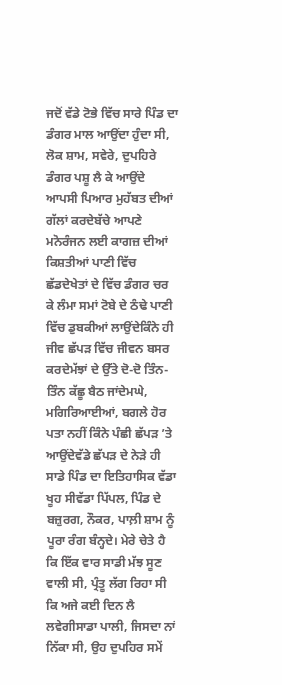ਜਦੋਂ ਵੱਡੇ ਟੋਭੇ ਵਿੱਚ ਸਾਰੇ ਪਿੰਡ ਦਾ ਡੰਗਰ ਮਾਲ ਆਉਂਦਾ ਹੁੰਦਾ ਸੀ, ਲੋਕ ਸ਼ਾਮ, ਸਵੇਰੇ, ਦੁਪਹਿਰੇ ਡੰਗਰ ਪਸ਼ੂ ਲੈ ਕੇ ਆਉਂਦੇ ਆਪਸੀ ਪਿਆਰ ਮੁਹੱਬਤ ਦੀਆਂ ਗੱਲਾਂ ਕਰਦੇਬੱਚੇ ਆਪਣੇ ਮਨੋਰੰਜਨ ਲਈ ਕਾਗਜ਼ ਦੀਆਂ ਕਿਸ਼ਤੀਆਂ ਪਾਣੀ ਵਿੱਚ ਛੱਡਦੇਖੇਤਾਂ ਦੇ ਵਿੱਚ ਡੰਗਰ ਚਰ ਕੇ ਲੰਮਾ ਸਮਾਂ ਟੋਬੇ ਦੇ ਠੰਢੇ ਪਾਣੀ ਵਿੱਚ ਡੁਬਕੀਆਂ ਲਾਉਂਦੇਕਿੰਨੇ ਹੀ ਜੀਵ ਛੱਪੜ ਵਿੱਚ ਜੀਵਨ ਬਸਰ ਕਰਦੇਮੱਝਾਂ ਦੇ ਉੱਤੇ ਦੋ-ਦੋ ਤਿੰਨ-ਤਿੰਨ ਕੱਛੂ ਬੈਠ ਜਾਂਦੇਮਘੇ, ਮਗਿਰਿਆਈਆਂ, ਬਗਲੇ ਹੋਰ ਪਤਾ ਨਹੀਂ ਕਿੰਨੇ ਪੰਛੀ ਛੱਪੜ ’ਤੇ ਆਉਂਦੇਵੱਡੇ ਛੱਪੜ ਦੇ ਨੇੜੇ ਹੀ ਸਾਡੇ ਪਿੰਡ ਦਾ ਇਤਿਹਾਸਿਕ ਵੱਡਾ ਖੂਹ ਸੀਵੱਡਾ ਪਿੱਪਲ, ਪਿੰਡ ਦੇ ਬਜ਼ੁਰਗ, ਨੌਕਰ, ਪਾਲ਼ੀ ਸ਼ਾਮ ਨੂੰ ਪੂਰਾ ਰੰਗ ਬੰਨ੍ਹਦੇ। ਮੇਰੇ ਚੇਤੇ ਹੈ ਕਿ ਇੱਕ ਵਾਰ ਸਾਡੀ ਮੱਝ ਸੂਣ ਵਾਲੀ ਸੀ, ਪ੍ਰੰਤੂ ਲੱਗ ਰਿਹਾ ਸੀ ਕਿ ਅਜੇ ਕਈ ਦਿਨ ਲੈ ਲਵੇਗੀਸਾਡਾ ਪਾਲੀ, ਜਿਸਦਾ ਨਾਂ ਨਿੱਕਾ ਸੀ, ਉਹ ਦੁਪਹਿਰ ਸਮੇਂ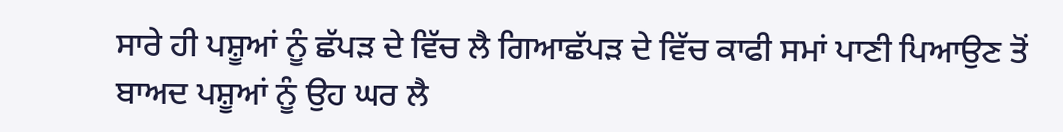ਸਾਰੇ ਹੀ ਪਸ਼ੂਆਂ ਨੂੰ ਛੱਪੜ ਦੇ ਵਿੱਚ ਲੈ ਗਿਆਛੱਪੜ ਦੇ ਵਿੱਚ ਕਾਫੀ ਸਮਾਂ ਪਾਣੀ ਪਿਆਉਣ ਤੋਂ ਬਾਅਦ ਪਸ਼ੂਆਂ ਨੂੰ ਉਹ ਘਰ ਲੈ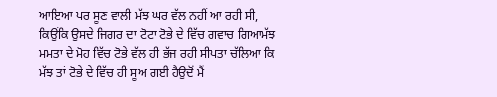ਆਇਆ ਪਰ ਸੂਣ ਵਾਲੀ ਮੱਝ ਘਰ ਵੱਲ ਨਹੀਂ ਆ ਰਹੀ ਸੀ, ਕਿਉਂਕਿ ਉਸਦੇ ਜਿਗਰ ਦਾ ਟੋਟਾ ਟੋਭੇ ਦੇ ਵਿੱਚ ਗਵਾਚ ਗਿਆਮੱਝ ਮਮਤਾ ਦੇ ਮੋਹ ਵਿੱਚ ਟੋਭੇ ਵੱਲ ਹੀ ਭੱਜ ਰਹੀ ਸੀਪਤਾ ਚੱਲਿਆ ਕਿ ਮੱਝ ਤਾਂ ਟੋਭੇ ਦੇ ਵਿੱਚ ਹੀ ਸੂਅ ਗਈ ਹੈਉਦੋਂ ਮੈਂ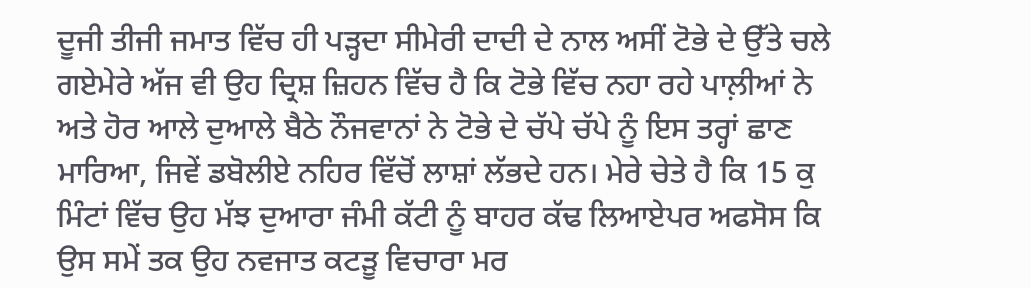ਦੂਜੀ ਤੀਜੀ ਜਮਾਤ ਵਿੱਚ ਹੀ ਪੜ੍ਹਦਾ ਸੀਮੇਰੀ ਦਾਦੀ ਦੇ ਨਾਲ ਅਸੀਂ ਟੋਭੇ ਦੇ ਉੱਤੇ ਚਲੇ ਗਏਮੇਰੇ ਅੱਜ ਵੀ ਉਹ ਦ੍ਰਿਸ਼ ਜ਼ਿਹਨ ਵਿੱਚ ਹੈ ਕਿ ਟੋਭੇ ਵਿੱਚ ਨਹਾ ਰਹੇ ਪਾਲ਼ੀਆਂ ਨੇ ਅਤੇ ਹੋਰ ਆਲੇ ਦੁਆਲੇ ਬੈਠੇ ਨੌਜਵਾਨਾਂ ਨੇ ਟੋਭੇ ਦੇ ਚੱਪੇ ਚੱਪੇ ਨੂੰ ਇਸ ਤਰ੍ਹਾਂ ਛਾਣ ਮਾਰਿਆ, ਜਿਵੇਂ ਡਬੋਲੀਏ ਨਹਿਰ ਵਿੱਚੋਂ ਲਾਸ਼ਾਂ ਲੱਭਦੇ ਹਨ। ਮੇਰੇ ਚੇਤੇ ਹੈ ਕਿ 15 ਕੁ ਮਿੰਟਾਂ ਵਿੱਚ ਉਹ ਮੱਝ ਦੁਆਰਾ ਜੰਮੀ ਕੱਟੀ ਨੂੰ ਬਾਹਰ ਕੱਢ ਲਿਆਏਪਰ ਅਫਸੋਸ ਕਿ ਉਸ ਸਮੇਂ ਤਕ ਉਹ ਨਵਜਾਤ ਕਟੜੂ ਵਿਚਾਰਾ ਮਰ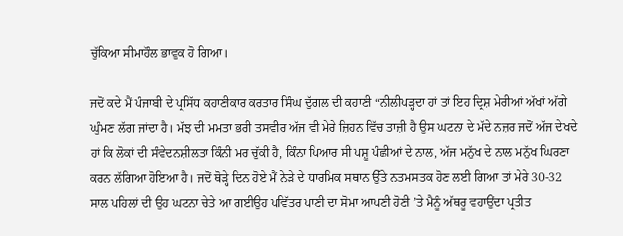ਚੁੱਕਿਆ ਸੀਮਾਹੌਲ ਭਾਵੁਕ ਹੋ ਗਿਆ।

ਜਦੋਂ ਕਦੇ ਮੈਂ ਪੰਜਾਬੀ ਦੇ ਪ੍ਰਸਿੱਧ ਕਹਾਣੀਕਾਰ ਕਰਤਾਰ ਸਿੰਘ ਦੁੱਗਲ ਦੀ ਕਹਾਣੀ “ਨੀਲੀਪੜ੍ਹਦਾ ਹਾਂ ਤਾਂ ਇਹ ਦ੍ਰਿਸ਼ ਮੇਰੀਆਂ ਅੱਖਾਂ ਅੱਗੇ ਘੁੰਮਣ ਲੱਗ ਜਾਂਦਾ ਹੈ। ਮੱਝ ਦੀ ਮਮਤਾ ਭਰੀ ਤਸਵੀਰ ਅੱਜ ਵੀ ਮੇਰੇ ਜ਼ਿਹਨ ਵਿੱਚ ਤਾਜ਼ੀ ਹੈ ਉਸ ਘਟਨਾ ਦੇ ਮੱਦੇ ਨਜ਼ਰ ਜਦੋਂ ਅੱਜ ਦੇਖਦੇ ਹਾਂ ਕਿ ਲੋਕਾਂ ਦੀ ਸੰਵੇਦਨਸ਼ੀਲਤਾ ਕਿੰਨੀ ਮਰ ਚੁੱਕੀ ਹੈ, ਕਿੰਨਾ ਪਿਆਰ ਸੀ ਪਸ਼ੂ ਪੰਛੀਆਂ ਦੇ ਨਾਲ, ਅੱਜ ਮਨੁੱਖ ਦੇ ਨਾਲ ਮਨੁੱਖ ਘਿਰਣਾ ਕਰਨ ਲੱਗਿਆ ਹੋਇਆ ਹੈ। ਜਦੋਂ ਥੋੜ੍ਹੇ ਦਿਨ ਹੋਏ ਮੈਂ ਨੇੜੇ ਦੇ ਧਾਰਮਿਕ ਸਥਾਨ ਉੱਤੇ ਨਤਮਸਤਕ ਹੋਣ ਲਈ ਗਿਆ ਤਾਂ ਮੇਰੇ 30-32 ਸਾਲ ਪਹਿਲਾਂ ਦੀ ਉਹ ਘਟਨਾ ਚੇਤੇ ਆ ਗਈਉਹ ਪਵਿੱਤਰ ਪਾਣੀ ਦਾ ਸੋਮਾ ਆਪਣੀ ਹੋਣੀ ’ਤੇ ਮੈਨੂੰ ਅੱਥਰੂ ਵਹਾਉਂਦਾ ਪ੍ਰਤੀਤ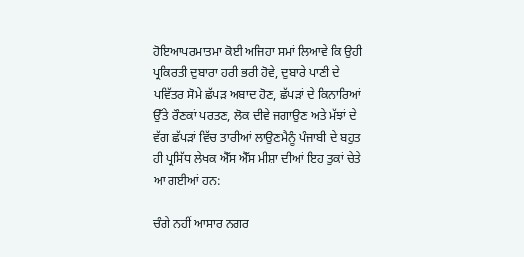ਹੋਇਆਪਰਮਾਤਮਾ ਕੋਈ ਅਜਿਹਾ ਸਮਾਂ ਲਿਆਵੇ ਕਿ ਉਹੀ ਪ੍ਰਕਿਰਤੀ ਦੁਬਾਰਾ ਹਰੀ ਭਰੀ ਹੋਵੇ, ਦੁਬਾਰੇ ਪਾਣੀ ਦੇ ਪਵਿੱਤਰ ਸੋਮੇ ਛੱਪੜ ਅਬਾਦ ਹੋਣ, ਛੱਪੜਾਂ ਦੇ ਕਿਨਾਰਿਆਂ ਉੱਤੇ ਰੌਣਕਾਂ ਪਰਤਣ, ਲੋਕ ਦੀਵੇ ਜਗਾਉਣ ਅਤੇ ਮੱਝਾਂ ਦੇ ਵੱਗ ਛੱਪੜਾਂ ਵਿੱਚ ਤਾਰੀਆਂ ਲਾਉਣਮੈਨੂੰ ਪੰਜਾਬੀ ਦੇ ਬਹੁਤ ਹੀ ਪ੍ਰਸਿੱਧ ਲੇਖਕ ਐੱਸ ਐੱਸ ਮੀਸ਼ਾ ਦੀਆਂ ਇਹ ਤੁਕਾਂ ਚੇਤੇ ਆ ਗਈਆਂ ਹਨ:

ਚੰਗੇ ਨਹੀਂ ਆਸਾਰ ਨਗਰ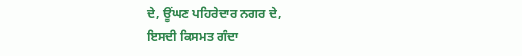ਦੇ, ਊਂਘਣ ਪਹਿਰੇਦਾਰ ਨਗਰ ਦੇ,
ਇਸਦੀ ਕਿਸਮਤ ਗੰਦਾ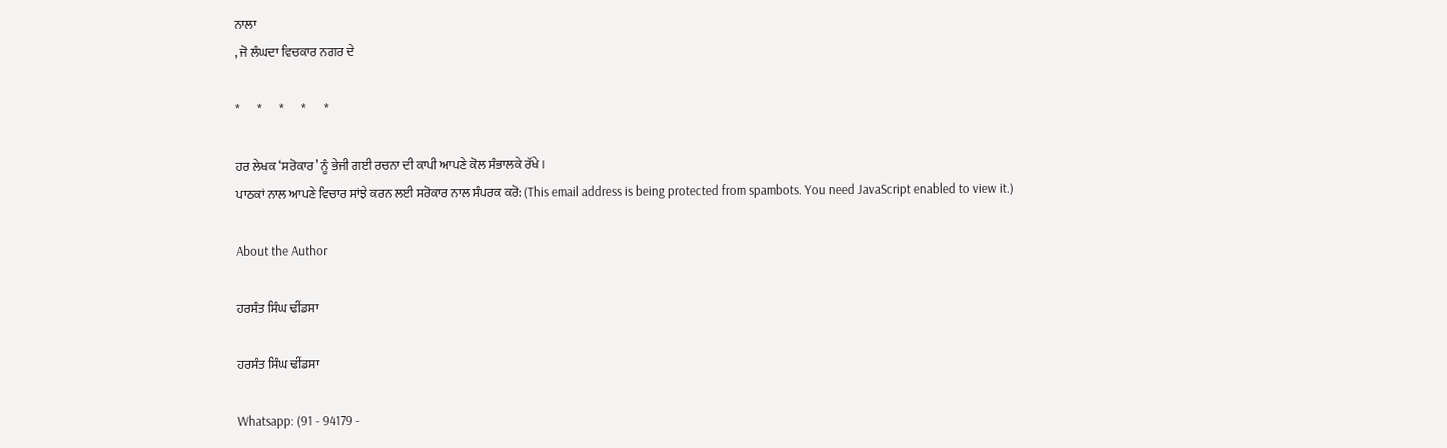ਨਾਲਾ
, ਜੋ ਲੰਘਦਾ ਵਿਚਕਾਰ ਨਗਰ ਦੇ

*       *       *       *       *

ਹਰ ਲੇਖਕ ‘ਸਰੋਕਾਰ’ ਨੂੰ ਭੇਜੀ ਗਈ ਰਚਨਾ ਦੀ ਕਾਪੀ ਆਪਣੇ ਕੋਲ ਸੰਭਾਲਕੇ ਰੱਖੇ।
ਪਾਠਕਾਂ ਨਾਲ ਆਪਣੇ ਵਿਚਾਰ ਸਾਂਝੇ ਕਰਨ ਲਈ ਸਰੋਕਾਰ ਨਾਲ ਸੰਪਰਕ ਕਰੋ: (This email address is being protected from spambots. You need JavaScript enabled to view it.)

About the Author

ਹਰਸੰਤ ਸਿੰਘ ਢੀਂਡਸਾ

ਹਰਸੰਤ ਸਿੰਘ ਢੀਂਡਸਾ

Whatsapp: (91 - 94179 -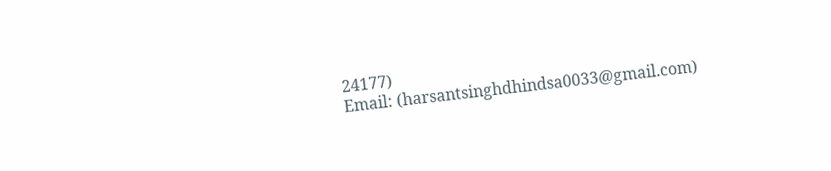24177)
Email: (harsantsinghdhindsa0033@gmail.com)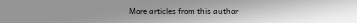More articles from this author